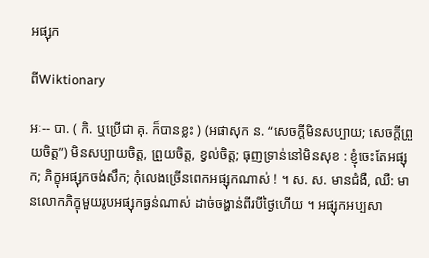អផ្សុក

ពីWiktionary

អៈ-- បា. ( កិ. ឬប្រើជា គុ. ក៏បានខ្លះ ) (អផាសុក ន. “សេចក្ដីមិនសប្បាយ; សេចក្ដីព្រួយចិត្ត”) មិនសប្បាយចិត្ត, ព្រួយចិត្ត, ខ្វល់ចិត្ត; ធុញទ្រាន់នៅមិនសុខ : ខ្ញុំចេះតែអផ្សុក; ភិក្ខុអផ្សុកចង់សឹក; កុំលេងច្រើនពេកអផ្សុកណាស់ ! ។ ស. ស. មានជំងឺ, ឈឺ: មានលោកភិក្ខុមួយរូបអផ្សុកធ្ងន់ណាស់ ដាច់ចង្ហាន់ពីរបីថ្ងៃហើយ ។ អផ្សុកអប្បសា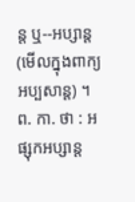ន្ត ឬ--អប្សាន្ត (មើលក្នុងពាក្យ អប្បសាន្ត) ។ ព. កា. ថា : អផ្សុកអប្សាន្ត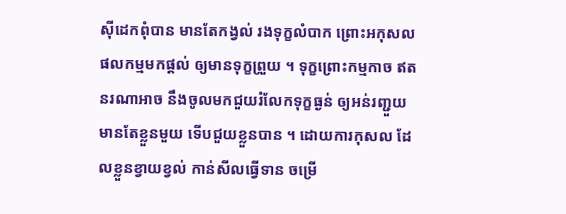ស៊ីដេកពុំបាន មានតែកង្វល់ រងទុក្ខលំបាក ព្រោះអកុសល ផលកម្មមកផ្តល់ ឲ្យមានទុក្ខព្រួយ ។ ទុក្ខព្រោះកម្មកាច ឥតនរណាអាច នឹងចូលមកជួយរំលែកទុក្ខធ្ងន់ ឲ្យអន់រញ្ជួយ មានតែខ្លួនមួយ ទើបជួយខ្លួនបាន ។ ដោយការកុសល ដែលខ្លួនខ្វាយខ្វល់ កាន់សីលធ្វើទាន ចម្រើ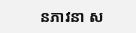នភាវនា ស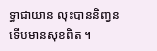ទ្ធាជាយាន លុះបាននិញ្វន ទើបមានសុខពិត ។